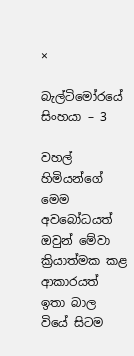×

බැල්ටිමෝරයේ සිංහයා – 3

වහල් හිමියන්ගේ මෙම අවබෝධයත් ඔවුන් මේවා ක්‍රියාත්මක කළ ආකාරයත් ඉතා බාල වියේ සිටම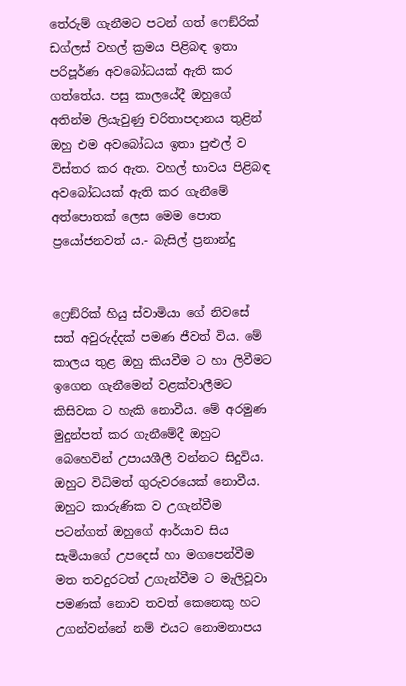තේරුම් ගැනීමට පටන් ගත් ෆෙඞ්රික් ඩග්ලස් වහල් ක්‍රමය පිළිබඳ ඉතා පරිපූර්ණ අවබෝධයක් ඇති කර ගත්තේය. පසු කාලයේදී ඔහුගේ අතින්ම ලියැවුණු චරිතාපදානය තුළින් ඔහු එම අවබෝධය ඉතා පුළුල් ව විස්තර කර ඇත. වහල් භාවය පිළිබඳ අවබෝධයක් ඇති කර ගැනීමේ අත්පොතක් ලෙස මෙම පොත ප්‍රයෝජනවත් ය.- බැසිල් ප්‍රනාන්දු


ෆ්‍රෙඞ්රික් හියු ස්වාමියා ගේ නිවසේ සත් අවුරුද්දක් පමණ ජීවත් විය. මේ කාලය තුළ ඔහු කියවීම ට හා ලිවීමට ඉගෙන ගැනීමෙන් වළක්වාලීමට කිසිවක ට හැකි නොවීය. මේ අරමුණ මුදුන්පත් කර ගැනීමේදී ඔහුට බෙහෙවින් උපායශීලී වන්නට සිදුවිය. ඔහුට විධිමත් ගුරුවරයෙක් නොවීය. ඔහුට කාරුණික ව උගැන්වීම පටන්ගත් ඔහුගේ ආර්යාව සිය සැමියාගේ උපදෙස් හා මගපෙන්වීම මත තවදුරටත් උගැන්වීම ට මැලිවූවා පමණක් නොව තවත් කෙනෙකු හට උගන්වන්නේ නම් එයට නොමනාපය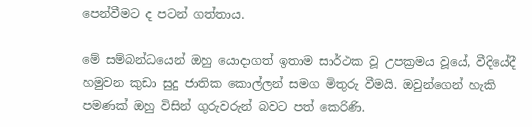පෙන්වීමට ද පටන් ගත්තාය.

මේ සම්බන්ධයෙන් ඔහු යොදාගත් ඉතාම සාර්ථක වූ උපක්‍රමය වූයේ, වීදියේදී හමුවන කුඩා සුදු ජාතික කොල්ලන් සමග මිතුරු වීමයි. ඔවුන්ගෙන් හැකි පමණක් ඔහු විසින් ගුරුවරුන් බවට පත් කෙරිණි.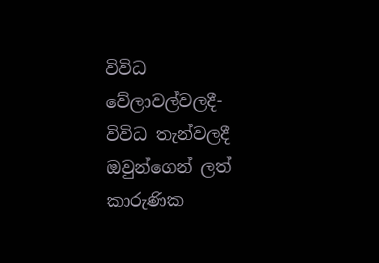විවිධ වේලාවල්වලදී-විවිධ තැන්වලදී ඔවුන්ගෙන් ලත් කාරුණික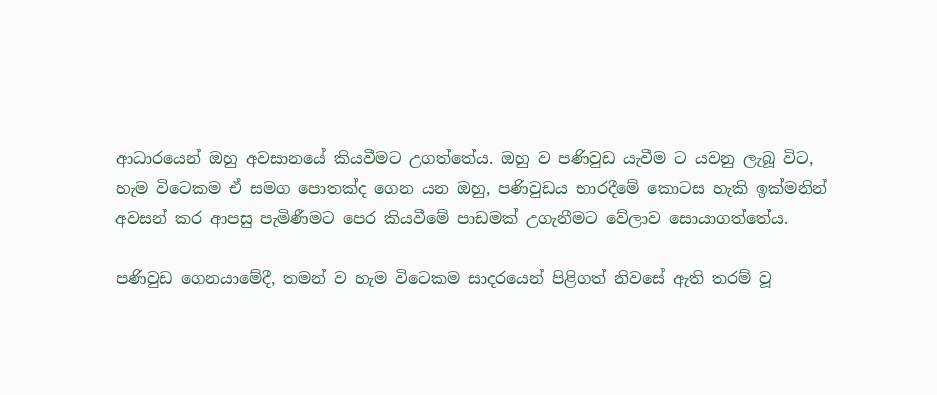ආධාරයෙන් ඔහු අවසානයේ කියවීමට උගත්තේය. ඔහු ව පණිවුඩ යැවීම ට යවනු ලැබූ විට, හැම විටෙකම ඒ සමග පොතක්ද ගෙන යන ඔහු, පණිවුඩය භාරදීමේ කොටස හැකි ඉක්මනින් අවසන් කර ආපසු පැමිණීමට පෙර කියවීමේ පාඩමක් උගැනීමට වේලාව සොයාගත්තේය.

පණිවුඩ ගෙනයාමේදී, තමන් ව හැම විටෙකම සාදරයෙන් පිළිගත් නිවසේ ඇති තරම් වූ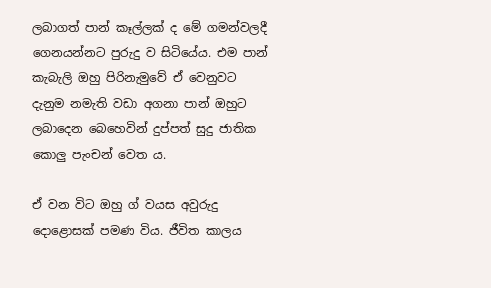ලබාගත් පාන් කෑල්ලක් ද මේ ගමන්වලදී ගෙනයන්නට පුරුදු ව සිටියේය. එම පාන් කැබැලි ඔහු පිරිනැමුවේ ඒ වෙනුවට දැනුම නමැති වඩා අගනා පාන් ඔහුට ලබාදෙන බෙහෙවින් දුප්පත් සුදු ජාතික කොලු පැංචන් වෙත ය.

ඒ වන විට ඔහු ග් වයස අවුරුදු දොළොසක් පමණ විය. ජීවිත කාලය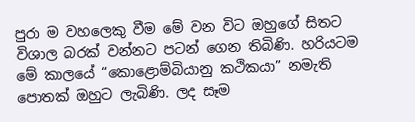පුරා ම වහලෙකු වීම මේ වන විට ඔහුගේ සිතට විශාල බරක් වන්නට පටන් ගෙන තිබිණි. හරියටම මේ කාලයේ “කොළොම්බියානු කථිකයා” නමැති පොතක් ඔහුට ලැබිණි. ලද සෑම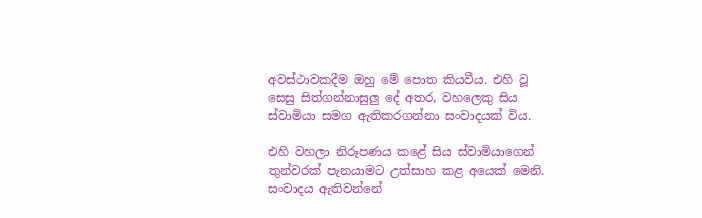අවස්ථාවකදීම ඔහු මේ පොත කියවීය. එහි වූ සෙසු සිත්ගන්නාසුලු දේ අතර, වහලෙකු සිය ස්වාමියා සමග ඇතිකරගන්නා සංවාදයක් විය.

එහි වහලා නිරූපණය කළේ සිය ස්වාමියාගෙන් තුන්වරක් පැනයාමට උත්සාහ කළ අයෙක් මෙනි. සංවාදය ඇතිවන්නේ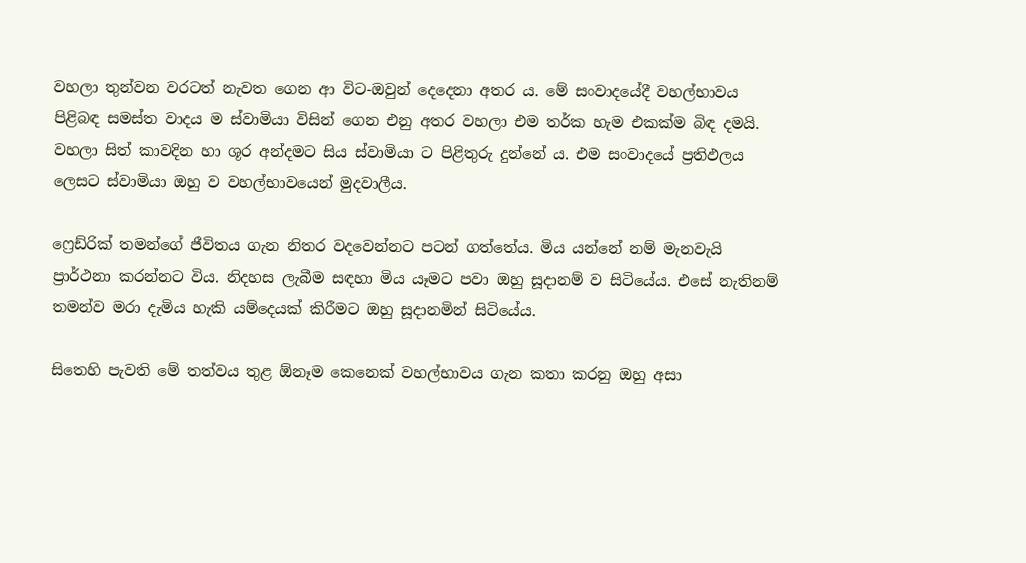වහලා තුන්වන වරටත් නැවත ගෙන ආ විට-ඔවුන් දෙදෙනා අතර ය. මේ සංවාදයේදී වහල්භාවය පිළිබඳ සමස්ත වාදය ම ස්වාමියා විසින් ගෙන එනු අතර වහලා එම තර්ක හැම එකක්ම බිඳ දමයි. වහලා සිත් කාවදින හා ශූර අන්දමට සිය ස්වාමියා ට පිළිතුරු දුන්නේ ය. එම සංවාදයේ ප්‍රතිඵලය ලෙසට ස්වාමියා ඔහු ව වහල්භාවයෙන් මුදවාලීය.

ෆ්‍රෙඩ්රික් තමන්ගේ ජීවිතය ගැන නිතර වදවෙන්නට පටන් ගත්තේය. මිය යන්නේ නම් මැනවැයි ප්‍රාර්ථනා කරන්නට විය. නිදහස ලැබීම සඳහා මිය යෑමට පවා ඔහු සූදානම් ව සිටියේය. එසේ නැතිනම් තමන්ව මරා දැමිය හැකි යම්දෙයක් කිරීමට ඔහු සූදානමින් සිටියේය.

සිතෙහි පැවති මේ තත්වය තුළ ඕනෑම කෙනෙක් වහල්භාවය ගැන කතා කරනු ඔහු අසා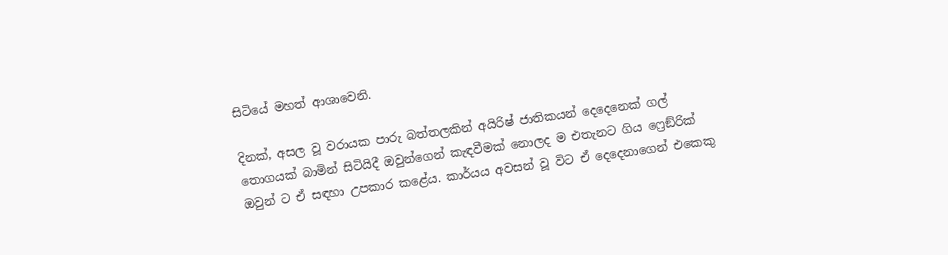සිටියේ මහත් ආශාවෙනි.

දිනක්, අසල වූ වරායක පාරු බත්තලකින් අයිරිෂ් ජාතිකයන් දෙදෙනෙක් ගල් තොගයක් බාමින් සිටියිදී ඔවුන්ගෙන් කැඳවීමක් නොලද ම එතැනට ගිය ෆ්‍රෙඞ්රික් ඔවුන් ට ඒ සඳහා උපකාර කළේය. කාර්යය අවසන් වූ විට ඒ දෙදෙනාගෙන් එකෙකු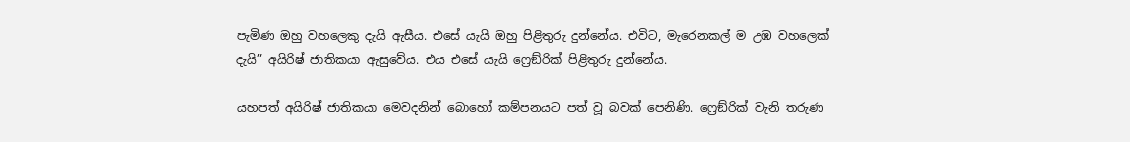පැමිණ ඔහු වහලෙකු දැයි ඇසීය. එසේ යැයි ඔහු පිළිතුරු දුන්නේය. එවිට, මැරෙනකල් ම උඹ වහලෙක් දැයි” අයිරිෂ් ජාතිකයා ඇසුවේය. එය එසේ යැයි ෆ්‍රෙඞ්රික් පිළිතුරු දුන්නේය.

යහපත් අයිරිෂ් ජාතිකයා මෙවදනින් බොහෝ කම්පනයට පත් වූ බවක් පෙනිණි. ෆ්‍රෙඞ්රික් වැනි තරුණ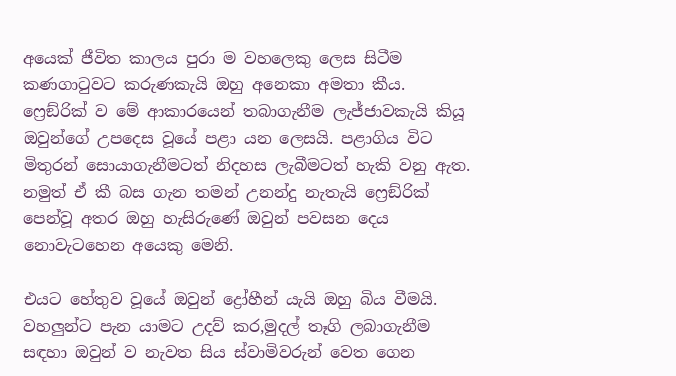අයෙක් ජීවිත කාලය පුරා ම වහලෙකු ලෙස සිටීම කණගාටුවට කරුණකැයි ඔහු අනෙකා අමතා කීය. ෆ්‍රෙඞ්රික් ව මේ ආකාරයෙන් තබාගැනීම ලැජ්ජාවකැයි කියූ ඔවුන්ගේ උපදෙස වූයේ පළා යන ලෙසයි. පළාගිය විට මිතුරන් සොයාගැනීමටත් නිදහස ලැබීමටත් හැකි වනු ඇත. නමුත් ඒ කී බස ගැන තමන් උනන්දු නැතැයි ෆ්‍රෙඞ්රික් පෙන්වූ අතර ඔහු හැසිරුණේ ඔවුන් පවසන දෙය නොවැටහෙන අයෙකු මෙනි.

එයට හේතුව වූයේ ඔවුන් ද්‍රෝහීන් යැයි ඔහු බිය වීමයි. වහලුන්ට පැන යාමට උදව් කර,මුදල් තෑගි ලබාගැනීම සඳහා ඔවුන් ව නැවත සිය ස්වාමිවරුන් වෙත ගෙන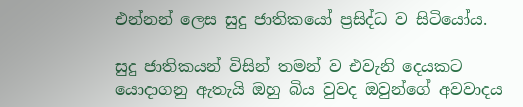එන්නන් ලෙස සුදු ජාතිකයෝ ප්‍රසිද්ධ ව සිටියෝය.

සුදු ජාතිකයන් විසින් තමන් ව එවැනි දෙයකට යොදාගනු ඇතැයි ඔහු බිය වුවද ඔවුන්ගේ අවවාදය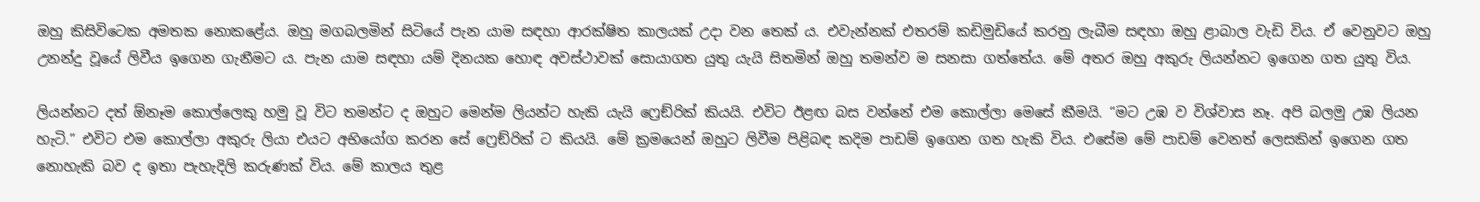ඔහු කිසිවිටෙක අමතක නොකළේය. ඔහු මගබලමින් සිටියේ පැන යාම සඳහා ආරක්ෂිත කාලයක් උදා වන තෙක් ය. එවැන්නක් එතරම් කඩිමුඩියේ කරනු ලැබීම සඳහා ඔහු ළාබාල වැඩි විය. ඒ වෙනුවට ඔහු උනන්දු වූයේ ලිවීය ඉගෙන ගැනීමට ය. පැන යාම සඳහා යම් දිනයක හොඳ අවස්ථාවක් සොයාගත යුතු යැයි සිතමින් ඔහු තමන්ව ම සනසා ගත්තේය. මේ අතර ඔහු අකුරු ලියන්නට ඉගෙන ගත යුතු විය.

ලියන්නට දත් ඕනෑම කොල්ලෙකු හමු වූ විට තමන්ට ද ඔහුට මෙන්ම ලියන්ට හැකි යැයි ෆ්‍රෙඞ්රික් කියයි. එවිට ඊළඟ බස වන්නේ එම කොල්ලා මෙසේ කීමයි. “මට උඹ ව විශ්වාස නෑ. අපි බලමු උඹ ලියන හැටි.” එවිට එම කොල්ලා අකුරු ලියා එයට අභියෝග කරන සේ ෆ්‍රෙඞ්රික් ට කියයි. මේ ක්‍රමයෙන් ඔහුට ලිවීම පිළිබඳ කදිම පාඩම් ඉගෙන ගත හැකි විය. එසේම මේ පාඩම් වෙනත් ලෙසකින් ඉගෙන ගත නොහැකි බව ද ඉතා පැහැදිලි කරුණක් විය. මේ කාලය තුළ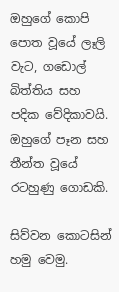ඔහුගේ කොපි පොත වූයේ ලෑලි වැට, ගඩොල් බිත්තිය සහ පදික වේදිකාවයි. ඔහුගේ පෑන සහ තීන්ත වූයේ රටහුණු ගොඩකි.

සිව්වන කොටසින් හමු වෙමු.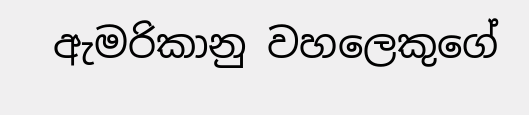ඇමරිකානු වහලෙකුගේ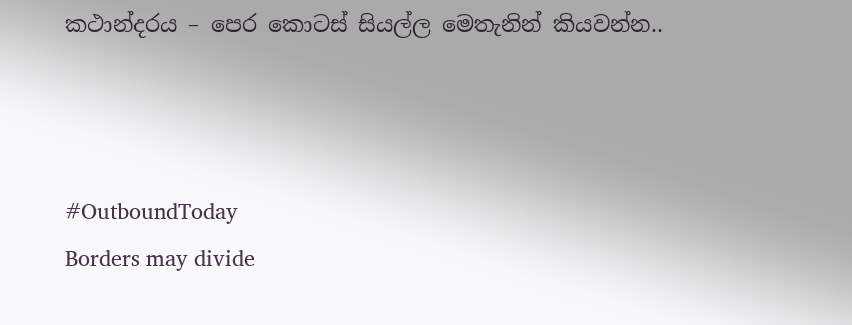කථාන්දරය – පෙර කොටස් සියල්ල මෙතැනින් කියවන්න..



#OutboundToday
Borders may divide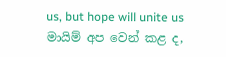us, but hope will unite us
මායිම් අප වෙන් කළ ද,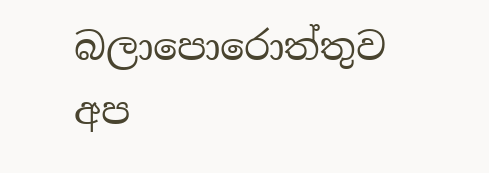බලාපොරොත්තුව අප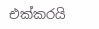එක්කරයි